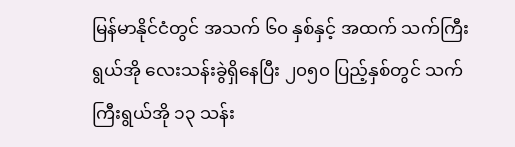မြန်မာနိုင်ငံတွင် အသက် ၆၀ နှစ်နှင့် အထက် သက်ကြီးရွယ်အို လေးသန်းခွဲရှိနေပြီး ၂၀၅၀ ပြည့်နှစ်တွင် သက်ကြီးရွယ်အို ၁၃ သန်း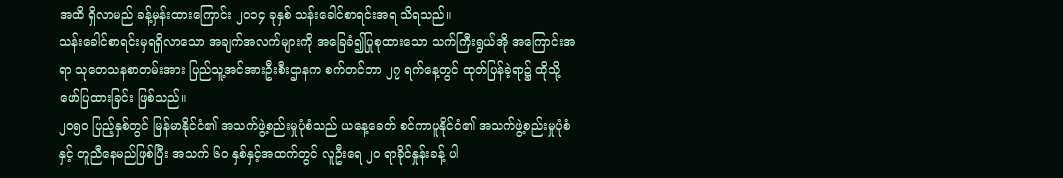အထိ ရှိလာမည် ခန့်မှန်းထားကြောင်း ၂၀၁၄ ခုနှစ် သန်းခေါင်စာရင်းအရ သိရသည်။
သန်းခေါင်စာရင်းမှရရှိလာသော အချက်အလက်များကို အခြေခံ၍ပြုစုထားသော သက်ကြီးရွယ်အို အကြောင်းအရာ သုတေသနစာတမ်းအား ပြည်သူ့အင်အားဦးစီးဌာနက စက်တင်ဘာ ၂၇ ရက်နေ့တွင် ထုတ်ပြန်ခဲ့ရာ၌ ထိုသို့ ဖော်ပြထားခြင်း ဖြစ်သည်။
၂၀၅၀ ပြည့်နှစ်တွင် မြန်မာနိုင်ငံ၏ အသက်ဖွဲ့စည်းမှုပုံစံသည် ယနေ့ခေတ် စင်ကာပူနိုင်ငံ၏ အသက်ဖွဲ့စည်းမှုပုံစံနှင့် တူညီနေမည်ဖြစ်ပြီး အသက် ၆၀ နှစ်နှင့်အထက်တွင် လူဦးရေ ၂၀ ရာခိုင်နှုန်းခန့် ပါ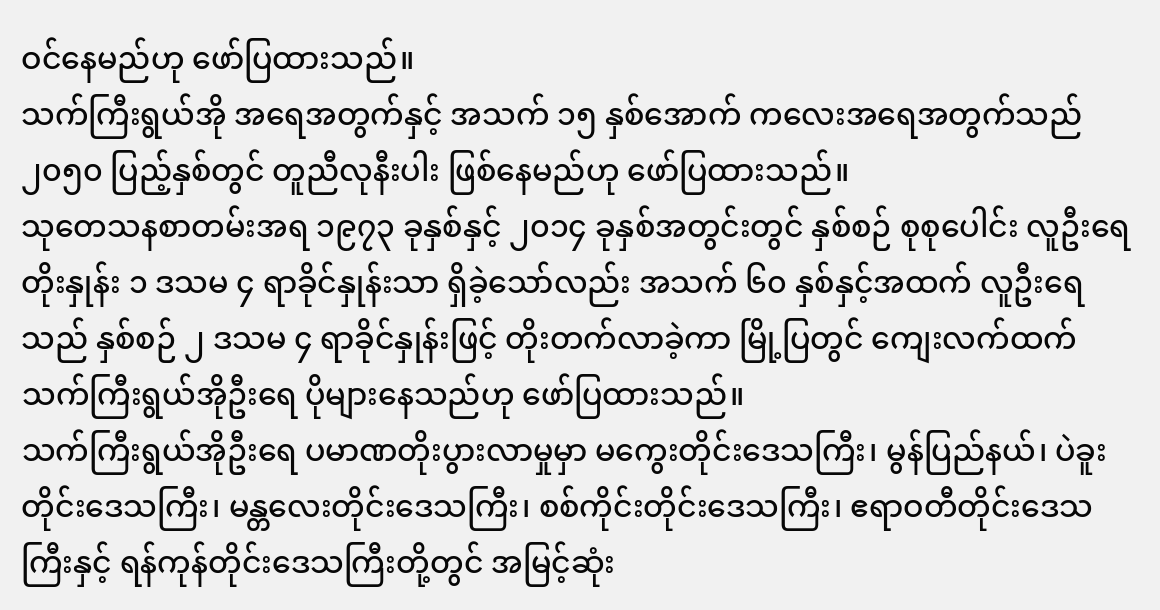ဝင်နေမည်ဟု ဖော်ပြထားသည်။
သက်ကြီးရွယ်အို အရေအတွက်နှင့် အသက် ၁၅ နှစ်အောက် ကလေးအရေအတွက်သည် ၂၀၅၀ ပြည့်နှစ်တွင် တူညီလုနီးပါး ဖြစ်နေမည်ဟု ဖော်ပြထားသည်။
သုတေသနစာတမ်းအရ ၁၉၇၃ ခုနှစ်နှင့် ၂၀၁၄ ခုနှစ်အတွင်းတွင် နှစ်စဉ် စုစုပေါင်း လူဦးရေတိုးနှုန်း ၁ ဒသမ ၄ ရာခိုင်နှုန်းသာ ရှိခဲ့သော်လည်း အသက် ၆၀ နှစ်နှင့်အထက် လူဦးရေသည် နှစ်စဉ် ၂ ဒသမ ၄ ရာခိုင်နှုန်းဖြင့် တိုးတက်လာခဲ့ကာ မြို့ပြတွင် ကျေးလက်ထက် သက်ကြီးရွယ်အိုဦးရေ ပိုများနေသည်ဟု ဖော်ပြထားသည်။
သက်ကြီးရွယ်အိုဦးရေ ပမာဏတိုးပွားလာမှုမှာ မကွေးတိုင်းဒေသကြီး၊ မွန်ပြည်နယ်၊ ပဲခူးတိုင်းဒေသကြီး၊ မန္တလေးတိုင်းဒေသကြီး၊ စစ်ကိုင်းတိုင်းဒေသကြီး၊ ဧရာဝတီတိုင်းဒေသကြီးနှင့် ရန်ကုန်တိုင်းဒေသကြီးတို့တွင် အမြင့်ဆုံး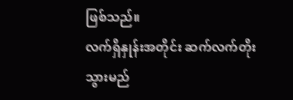ဖြစ်သည်။
လက်ရှိနှုန်းအတိုင်း ဆက်လက်တိုးသွားမည်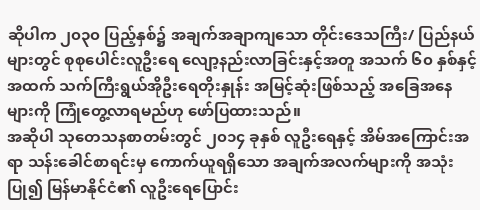ဆိုပါက ၂၀၃၀ ပြည့်နှစ်၌ အချက်အချာကျသော တိုင်းဒေသကြီး/ ပြည်နယ်များတွင် စုစုပေါင်းလူဦးရေ လျော့နည်းလာခြင်းနှင့်အတူ အသက် ၆၀ နှစ်နှင့်အထက် သက်ကြီးရွယ်အိုဦးရေတိုးနှုန်း အမြင့်ဆုံးဖြစ်သည့် အခြေအနေများကို ကြုံတွေ့လာရမည်ဟု ဖော်ပြထားသည်။
အဆိုပါ သုတေသနစာတမ်းတွင် ၂၀၁၄ ခုနှစ် လူဦးရေနှင့် အိမ်အကြောင်းအရာ သန်းခေါင်စာရင်းမှ ကောက်ယူရရှိသော အချက်အလက်များကို အသုံးပြု၍ မြန်မာနိုင်ငံ၏ လူဦးရေပြောင်း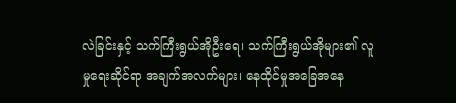လဲခြင်းနှင့် သက်ကြီးရွယ်အိုဦးရေ၊ သက်ကြီးရွယ်အိုများ၏ လူမှုရေးဆိုင်ရာ အချက်အလက်များ၊ နေထိုင်မှုအခြေအနေ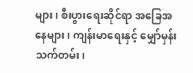များ၊ စီးပွားရေးဆိုင်ရာ အခြေအနေများ၊ ကျန်းမာရေးနှင့် မျှော်မှန်းသက်တမ်း၊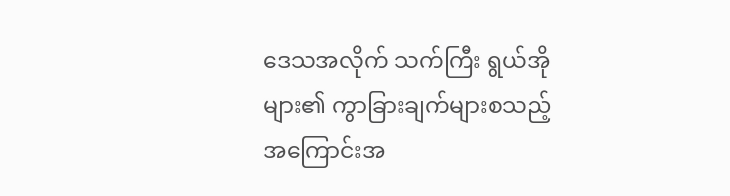ဒေသအလိုက် သက်ကြီး ရွယ်အိုများ၏ ကွာခြားချက်များစသည့် အကြောင်းအ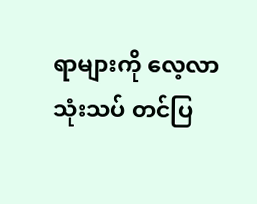ရာများကို လေ့လာသုံးသပ် တင်ပြ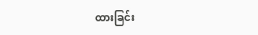ထားခြင်း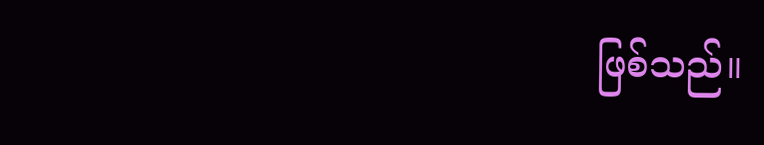ဖြစ်သည်။